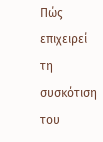Πώς επιχειρεί τη συσκότιση του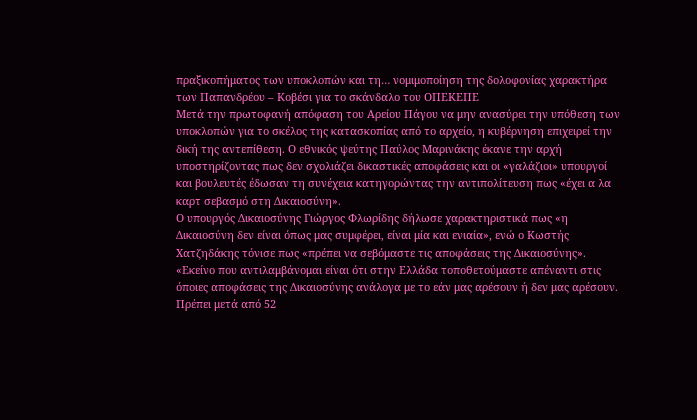πραξικοπήματος των υποκλοπών και τη… νομιμοποίηση της δολοφονίας χαρακτήρα των Παπανδρέου – Κοβέσι για το σκάνδαλο του ΟΠΕΚΕΠΕ
Μετά την πρωτοφανή απόφαση του Αρείου Πάγου να μην ανασύρει την υπόθεση των υποκλοπών για το σκέλος της κατασκοπίας από το αρχείο, η κυβέρνηση επιχειρεί την δική της αντεπίθεση. Ο εθνικός ψεύτης Παύλος Μαρινάκης έκανε την αρχή υποστηρίζοντας πως δεν σχολιάζει δικαστικές αποφάσεις και οι «γαλάζιοι» υπουργοί και βουλευτές έδωσαν τη συνέχεια κατηγορώντας την αντιπολίτευση πως «έχει α λα καρτ σεβασμό στη Δικαιοσύνη».
Ο υπουργός Δικαιοσύνης Γιώργος Φλωρίδης δήλωσε χαρακτηριστικά πως «η Δικαιοσύνη δεν είναι όπως μας συμφέρει, είναι μία και ενιαία», ενώ ο Κωστής Χατζηδάκης τόνισε πως «πρέπει να σεβόμαστε τις αποφάσεις της Δικαιοσύνης». «Εκείνο που αντιλαμβάνομαι είναι ότι στην Ελλάδα τοποθετούμαστε απέναντι στις όποιες αποφάσεις της Δικαιοσύνης ανάλογα με το εάν μας αρέσουν ή δεν μας αρέσουν. Πρέπει μετά από 52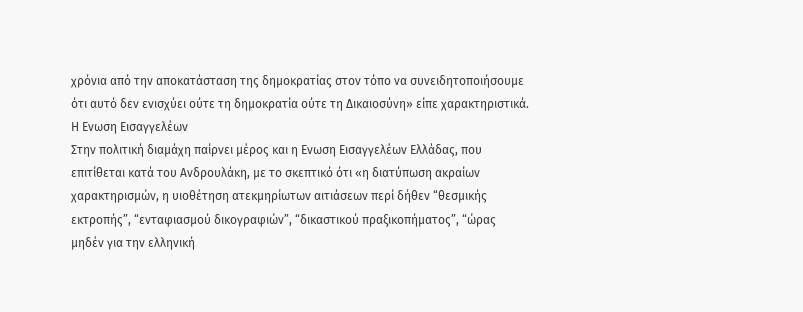χρόνια από την αποκατάσταση της δημοκρατίας στον τόπο να συνειδητοποιήσουμε ότι αυτό δεν ενισχύει ούτε τη δημοκρατία ούτε τη Δικαιοσύνη» είπε χαρακτηριστικά.
Η Ενωση Εισαγγελέων
Στην πολιτική διαμάχη παίρνει μέρος και η Ενωση Εισαγγελέων Ελλάδας, που επιτίθεται κατά του Ανδρουλάκη, με το σκεπτικό ότι «η διατύπωση ακραίων χαρακτηρισμών, η υιοθέτηση ατεκμηρίωτων αιτιάσεων περί δήθεν “θεσμικής εκτροπής”, “ενταφιασμού δικογραφιών”, “δικαστικού πραξικοπήματος”, “ώρας μηδέν για την ελληνική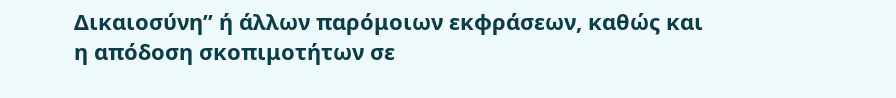Δικαιοσύνη” ή άλλων παρόμοιων εκφράσεων, καθώς και η απόδοση σκοπιμοτήτων σε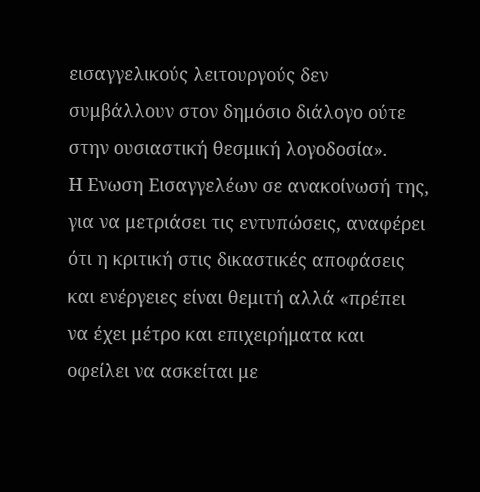εισαγγελικούς λειτουργούς δεν συμβάλλουν στον δημόσιο διάλογο ούτε στην ουσιαστική θεσμική λογοδοσία».
Η Ενωση Εισαγγελέων σε ανακοίνωσή της, για να μετριάσει τις εντυπώσεις, αναφέρει ότι η κριτική στις δικαστικές αποφάσεις και ενέργειες είναι θεμιτή αλλά «πρέπει να έχει μέτρο και επιχειρήματα και οφείλει να ασκείται με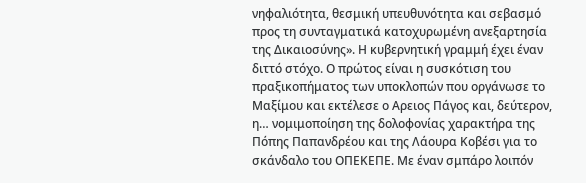νηφαλιότητα, θεσμική υπευθυνότητα και σεβασμό προς τη συνταγματικά κατοχυρωμένη ανεξαρτησία της Δικαιοσύνης». Η κυβερνητική γραμμή έχει έναν διττό στόχο. Ο πρώτος είναι η συσκότιση του πραξικοπήματος των υποκλοπών που οργάνωσε το Μαξίμου και εκτέλεσε ο Αρειος Πάγος και, δεύτερον, η… νομιμοποίηση της δολοφονίας χαρακτήρα της Πόπης Παπανδρέου και της Λάουρα Κοβέσι για το σκάνδαλο του ΟΠΕΚΕΠΕ. Με έναν σμπάρο λοιπόν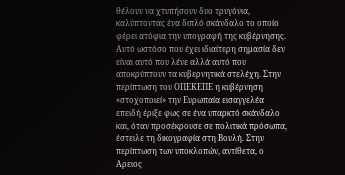θέλουν να χτυπήσουν δυο τρυγόνια, καλύπτοντας ένα διπλό σκάνδαλο το οποίο φέρει ατόφια την υπογραφή της κυβέρνησης.
Αυτό ωστόσο που έχει ιδιαίτερη σημασία δεν είναι αυτό που λένε αλλά αυτό που αποκρύπτουν τα κυβερνητικά στελέχη. Στην περίπτωση του ΟΠΕΚΕΠΕ η κυβέρνηση «στοχοποιεί» την Ευρωπαία εισαγγελέα επειδή έριξε φως σε ένα υπαρκτό σκάνδαλο και, όταν προσέκρουσε σε πολιτικά πρόσωπα, έστειλε τη δικογραφία στη Βουλή. Στην περίπτωση των υποκλοπών, αντίθετα, ο Αρειος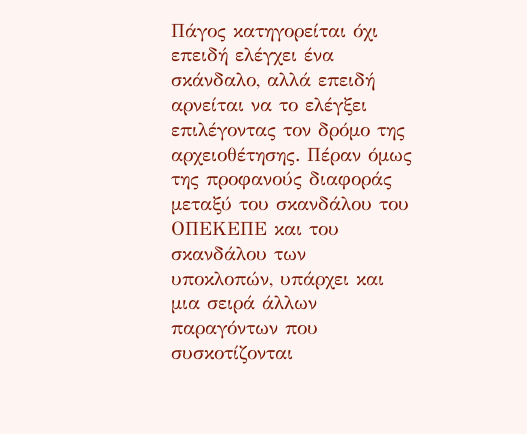Πάγος κατηγορείται όχι επειδή ελέγχει ένα σκάνδαλο, αλλά επειδή αρνείται να το ελέγξει επιλέγοντας τον δρόμο της αρχειοθέτησης. Πέραν όμως της προφανούς διαφοράς μεταξύ του σκανδάλου του ΟΠΕΚΕΠΕ και του σκανδάλου των υποκλοπών, υπάρχει και μια σειρά άλλων παραγόντων που συσκοτίζονται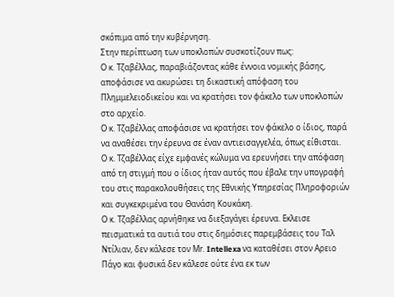σκόπιμα από την κυβέρνηση.
Στην περίπτωση των υποκλοπών συσκοτίζουν πως:
Ο κ. Τζαβέλλας, παραβιάζοντας κάθε έννοια νομικής βάσης, αποφάσισε να ακυρώσει τη δικαστική απόφαση του Πλημμελειοδικείου και να κρατήσει τον φάκελο των υποκλοπών στο αρχείο.
Ο κ. Τζαβέλλας αποφάσισε να κρατήσει τον φάκελο ο ίδιος, παρά να αναθέσει την έρευνα σε έναν αντιεισαγγελέα, όπως είθισται.
Ο κ. Τζαβέλλας είχε εμφανές κώλυμα να ερευνήσει την απόφαση από τη στιγμή που ο ίδιος ήταν αυτός που έβαλε την υπογραφή του στις παρακολουθήσεις της Εθνικής Υπηρεσίας Πληροφοριών και συγκεκριμένα του Θανάση Κουκάκη.
Ο κ. Τζαβέλλας αρνήθηκε να διεξαγάγει έρευνα. Εκλεισε πεισματικά τα αυτιά του στις δημόσιες παρεμβάσεις του Ταλ Ντίλιαν, δεν κάλεσε τον Μr. Intellexa να καταθέσει στον Αρειο Πάγο και φυσικά δεν κάλεσε ούτε ένα εκ των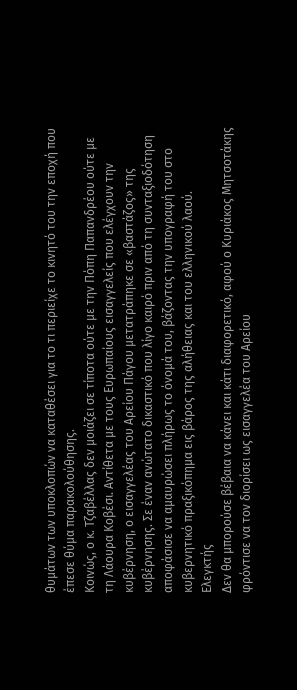θυμάτων των υποκλοπών να καταθέσει για το τι περιείχε το κινητό του την εποχή που έπεσε θύμα παρακολούθησης.
Κοινώς, ο κ. Τζαβέλλας δεν μοιάζει σε τίποτα ούτε με την Πόπη Παπανδρέου ούτε με τη Λάουρα Κοβέσι. Αντίθετα με τους Ευρωπαίους εισαγγελείς που ελέγχουν την κυβέρνηση, ο εισαγγελέας του Αρείου Πάγου μετατράπηκε σε «βαστάζος» της κυβέρνησης. Σε έναν ανώτατο δικαστικό που λίγο καιρό πριν από τη συνταξιοδότηση αποφάσισε να αμαυρώσει πλήρως το όνομά του, βάζοντας την υπογραφή του στο κυβερνητικό πραξικόπημα εις βάρος της αλήθειας και του ελληνικού λαού.
Eλεγκτής
Δεν θα μπορούσε βέβαια να κάνει και κάτι διαφορετικό, αφού ο Κυριάκος Μητσοτάκης φρόντισε να τον διορίσει ως εισαγγελέα του Αρείου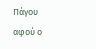Πάγου αφού ο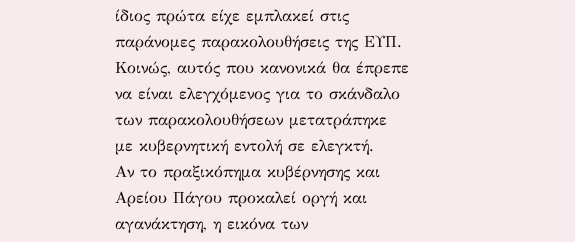ίδιος πρώτα είχε εμπλακεί στις παράνομες παρακολουθήσεις της ΕΥΠ. Κοινώς, αυτός που κανονικά θα έπρεπε να είναι ελεγχόμενος για το σκάνδαλο των παρακολουθήσεων μετατράπηκε με κυβερνητική εντολή σε ελεγκτή.
Αν το πραξικόπημα κυβέρνησης και Αρείου Πάγου προκαλεί οργή και αγανάκτηση, η εικόνα των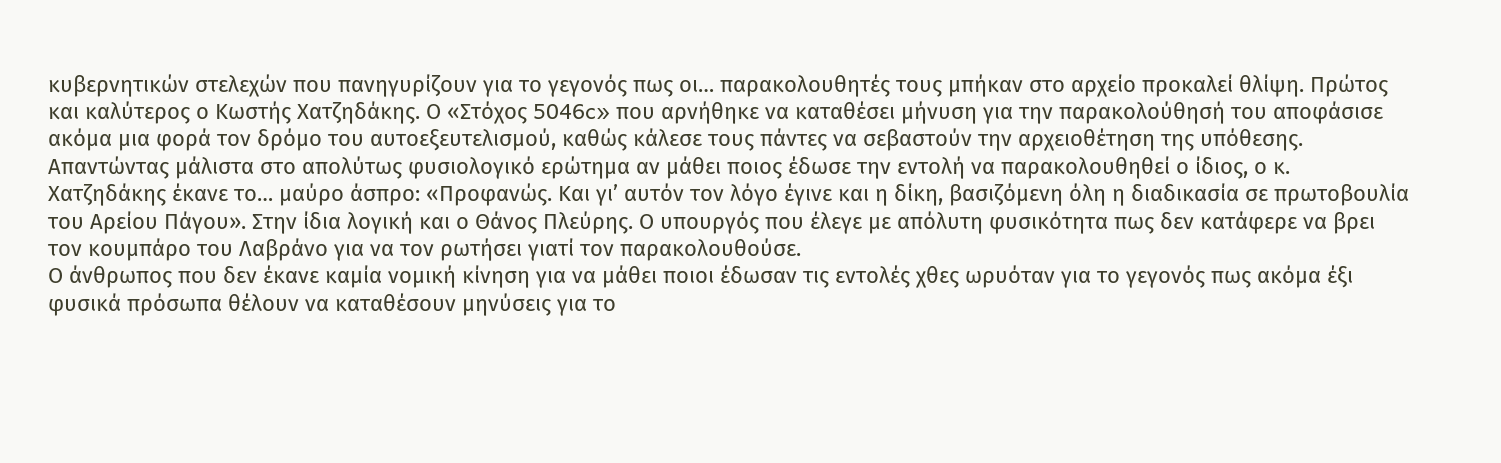κυβερνητικών στελεχών που πανηγυρίζουν για το γεγονός πως οι… παρακολουθητές τους μπήκαν στο αρχείο προκαλεί θλίψη. Πρώτος και καλύτερος ο Κωστής Χατζηδάκης. Ο «Στόχος 5046c» που αρνήθηκε να καταθέσει μήνυση για την παρακολούθησή του αποφάσισε ακόμα μια φορά τον δρόμο του αυτοεξευτελισμού, καθώς κάλεσε τους πάντες να σεβαστούν την αρχειοθέτηση της υπόθεσης.
Απαντώντας μάλιστα στο απολύτως φυσιολογικό ερώτημα αν μάθει ποιος έδωσε την εντολή να παρακολουθηθεί ο ίδιος, ο κ. Χατζηδάκης έκανε το… μαύρο άσπρο: «Προφανώς. Και γι’ αυτόν τον λόγο έγινε και η δίκη, βασιζόμενη όλη η διαδικασία σε πρωτοβουλία του Αρείου Πάγου». Στην ίδια λογική και ο Θάνος Πλεύρης. Ο υπουργός που έλεγε με απόλυτη φυσικότητα πως δεν κατάφερε να βρει τον κουμπάρο του Λαβράνο για να τον ρωτήσει γιατί τον παρακολουθούσε.
Ο άνθρωπος που δεν έκανε καμία νομική κίνηση για να μάθει ποιοι έδωσαν τις εντολές χθες ωρυόταν για το γεγονός πως ακόμα έξι φυσικά πρόσωπα θέλουν να καταθέσουν μηνύσεις για το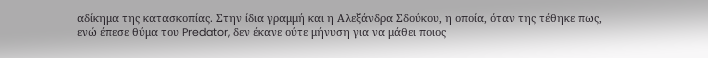αδίκημα της κατασκοπίας. Στην ίδια γραμμή και η Αλεξάνδρα Σδούκου, η οποία, όταν της τέθηκε πως, ενώ έπεσε θύμα του Predator, δεν έκανε ούτε μήνυση για να μάθει ποιος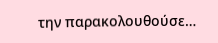την παρακολουθούσε…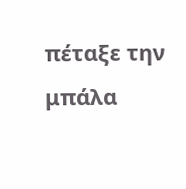πέταξε την μπάλα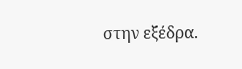στην εξέδρα.